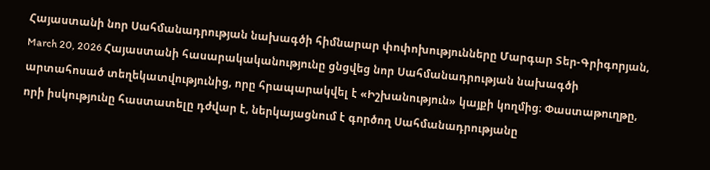Հայաստանի նոր Սահմանադրության նախագծի հիմնարար փոփոխությունները Մարգար Տեր-Գրիգորյան, March 20, 2026 Հայաստանի հասարակականությունը ցնցվեց նոր Սահմանադրության նախագծի արտահոսած տեղեկատվությունից, որը հրապարակվել է «Իշխանություն» կայքի կողմից։ Փաստաթուղթը, որի իսկությունը հաստատելը դժվար է, ներկայացնում է գործող Սահմանադրությանը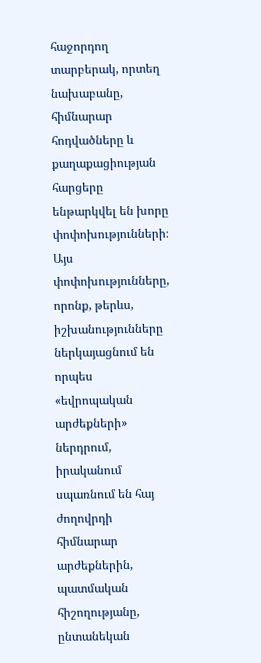հաջորդող տարբերակ, որտեղ նախաբանը, հիմնարար հոդվածները և քաղաքացիության հարցերը ենթարկվել են խորը փոփոխությունների։ Այս փոփոխությունները, որոնք, թերևս, իշխանությունները ներկայացնում են որպես «եվրոպական արժեքների» ներդրում, իրականում սպառնում են հայ ժողովրդի հիմնարար արժեքներին, պատմական հիշողությանը, ընտանեկան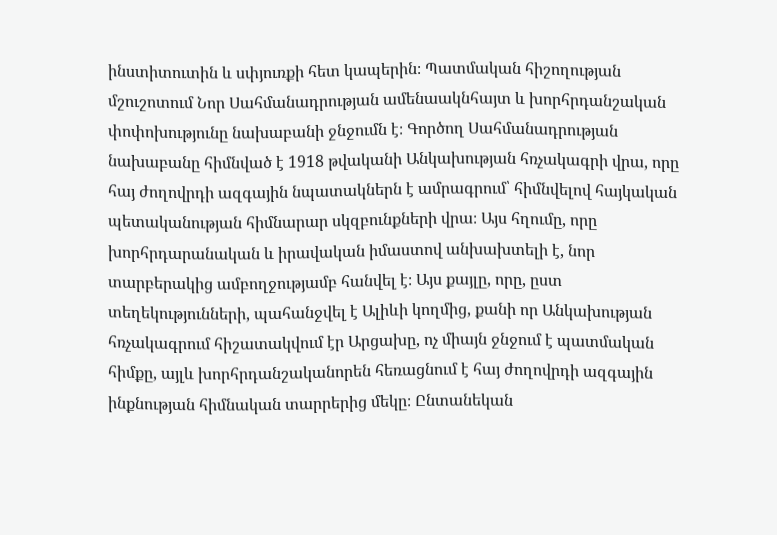ինստիտուտին և սփյուռքի հետ կապերին։ Պատմական հիշողության մշուշոտում Նոր Սահմանադրության ամենաակնհայտ և խորհրդանշական փոփոխությունը նախաբանի ջնջումն է։ Գործող Սահմանադրության նախաբանը հիմնված է 1918 թվականի Անկախության հռչակագրի վրա, որը հայ ժողովրդի ազգային նպատակներն է ամրագրում՝ հիմնվելով հայկական պետականության հիմնարար սկզբունքների վրա։ Այս հղումը, որը խորհրդարանական և իրավական իմաստով անխախտելի է, նոր տարբերակից ամբողջությամբ հանվել է։ Այս քայլը, որը, ըստ տեղեկությունների, պահանջվել է Ալիևի կողմից, քանի որ Անկախության հռչակագրում հիշատակվում էր Արցախը, ոչ միայն ջնջում է պատմական հիմքը, այլև խորհրդանշականորեն հեռացնում է հայ ժողովրդի ազգային ինքնության հիմնական տարրերից մեկը։ Ընտանեկան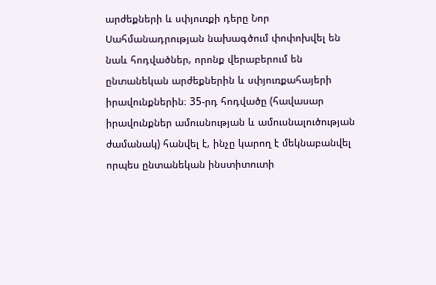արժեքների և սփյուռքի դերը Նոր Սահմանադրության նախագծում փոփոխվել են նաև հոդվածներ, որոնք վերաբերում են ընտանեկան արժեքներին և սփյուռքահայերի իրավունքներին։ 35-րդ հոդվածը (հավասար իրավունքներ ամուսնության և ամուսնալուծության ժամանակ) հանվել է, ինչը կարող է մեկնաբանվել որպես ընտանեկան ինստիտուտի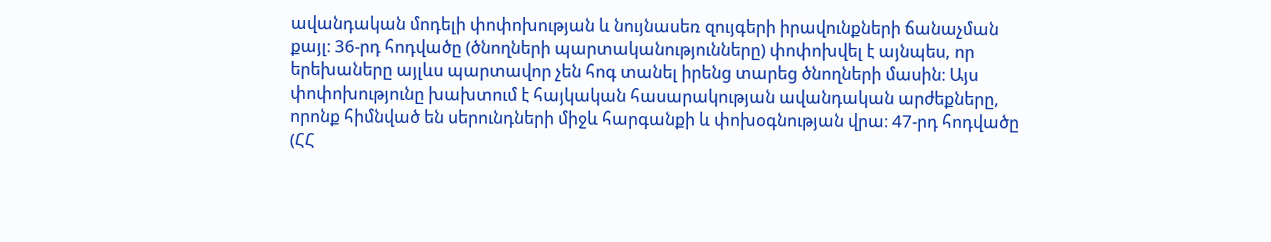ավանդական մոդելի փոփոխության և նույնասեռ զույգերի իրավունքների ճանաչման քայլ։ 36-րդ հոդվածը (ծնողների պարտականությունները) փոփոխվել է այնպես, որ երեխաները այլևս պարտավոր չեն հոգ տանել իրենց տարեց ծնողների մասին։ Այս փոփոխությունը խախտում է հայկական հասարակության ավանդական արժեքները, որոնք հիմնված են սերունդների միջև հարգանքի և փոխօգնության վրա։ 47-րդ հոդվածը (ՀՀ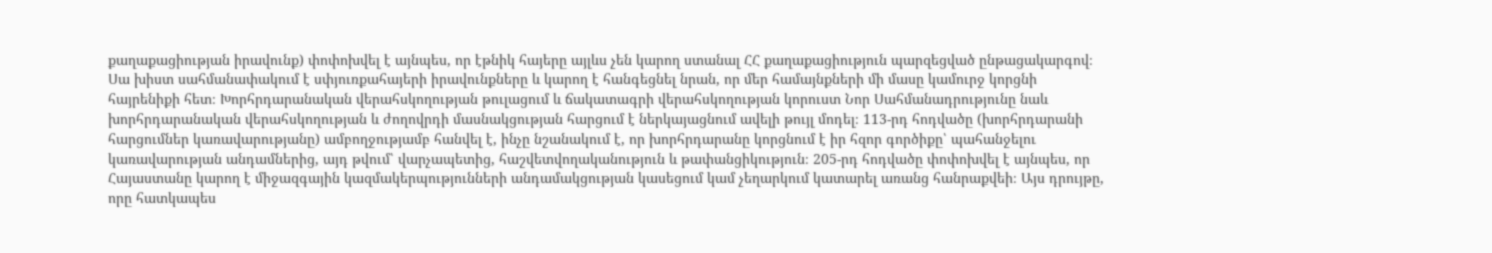քաղաքացիության իրավունք) փոփոխվել է այնպես, որ էթնիկ հայերը այլևս չեն կարող ստանալ ՀՀ քաղաքացիություն պարզեցված ընթացակարգով։ Սա խիստ սահմանափակում է սփյուռքահայերի իրավունքները և կարող է հանգեցնել նրան, որ մեր համայնքների մի մասը կամուրջ կորցնի հայրենիքի հետ։ Խորհրդարանական վերահսկողության թուլացում և ճակատագրի վերահսկողության կորուստ Նոր Սահմանադրությունը նաև խորհրդարանական վերահսկողության և ժողովրդի մասնակցության հարցում է ներկայացնում ավելի թույլ մոդել։ 113-րդ հոդվածը (խորհրդարանի հարցումներ կառավարությանը) ամբողջությամբ հանվել է, ինչը նշանակում է, որ խորհրդարանը կորցնում է իր հզոր գործիքը՝ պահանջելու կառավարության անդամներից, այդ թվում՝ վարչապետից, հաշվետվողականություն և թափանցիկություն։ 205-րդ հոդվածը փոփոխվել է այնպես, որ Հայաստանը կարող է միջազգային կազմակերպությունների անդամակցության կասեցում կամ չեղարկում կատարել առանց հանրաքվեի։ Այս դրույթը, որը հատկապես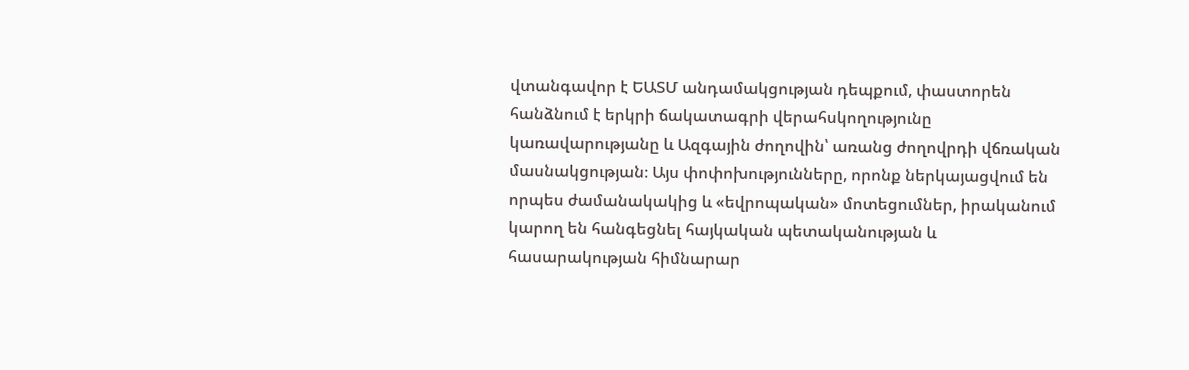վտանգավոր է ԵԱՏՄ անդամակցության դեպքում, փաստորեն հանձնում է երկրի ճակատագրի վերահսկողությունը կառավարությանը և Ազգային ժողովին՝ առանց ժողովրդի վճռական մասնակցության։ Այս փոփոխությունները, որոնք ներկայացվում են որպես ժամանակակից և «եվրոպական» մոտեցումներ, իրականում կարող են հանգեցնել հայկական պետականության և հասարակության հիմնարար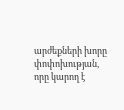արժեքների խորը փոփոխության, որը կարող է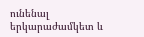ունենալ երկարաժամկետ և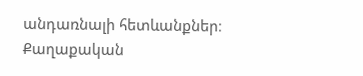անդառնալի հետևանքներ։ Քաղաքական